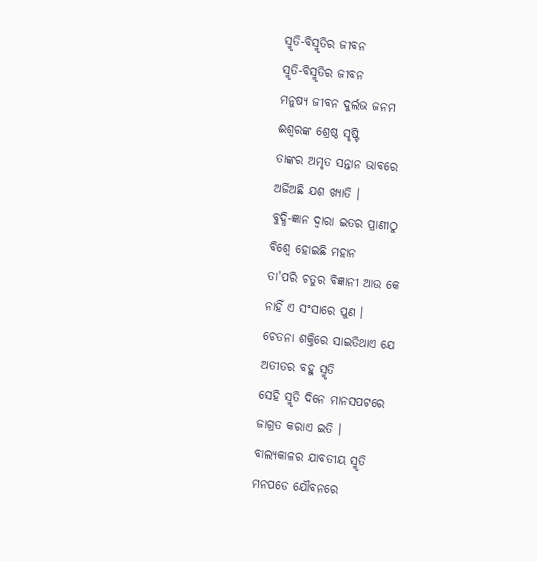ସ୍ମୃତି-ବିସ୍ମୃତିର ଜୀବନ
ସ୍ମୃତି-ବିସ୍ମୃତିର ଜୀବନ
ମନୁଷ୍ୟ ଜୀବନ ଦୁର୍ଲଭ ଜନମ
ଈଶ୍ବରଙ୍କ ଶ୍ରେଷ୍ଠ ସୃଷ୍ଟି
ତାଙ୍କର ଅମୃତ ସନ୍ତାନ ଭାବରେ
ଅର୍ଜିଅଛି ଯଶ ଖ୍ୟାତି ।
ବୁଦ୍ଧି-ଜ୍ଞାନ ଦ୍ବାରା ଇତର ପ୍ରାଣୀଠୁ
ବିଶ୍ବେ ହୋଇଛି ମହାନ
ତା'ପରି ଚତୁର ବିଜ୍ଞାନୀ ଆଉ କେ
ନାହିଁ ଏ ସଂସାରେ ପୁଣ ।
ଚେତନା ଶକ୍ତିରେ ସାଇତିଥାଏ ଯେ
ଅତୀତର ବହୁ ସ୍ମୃତି
ସେହି ସ୍ମୃତି ଦିନେ ମାନସପଟରେ
ଜାଗ୍ରତ କରାଏ ଇତି ।
ବାଲ୍ଯକାଳର ଯାବତୀୟ ସ୍ମୃତି
ମନପଡେ ଯୌବନରେ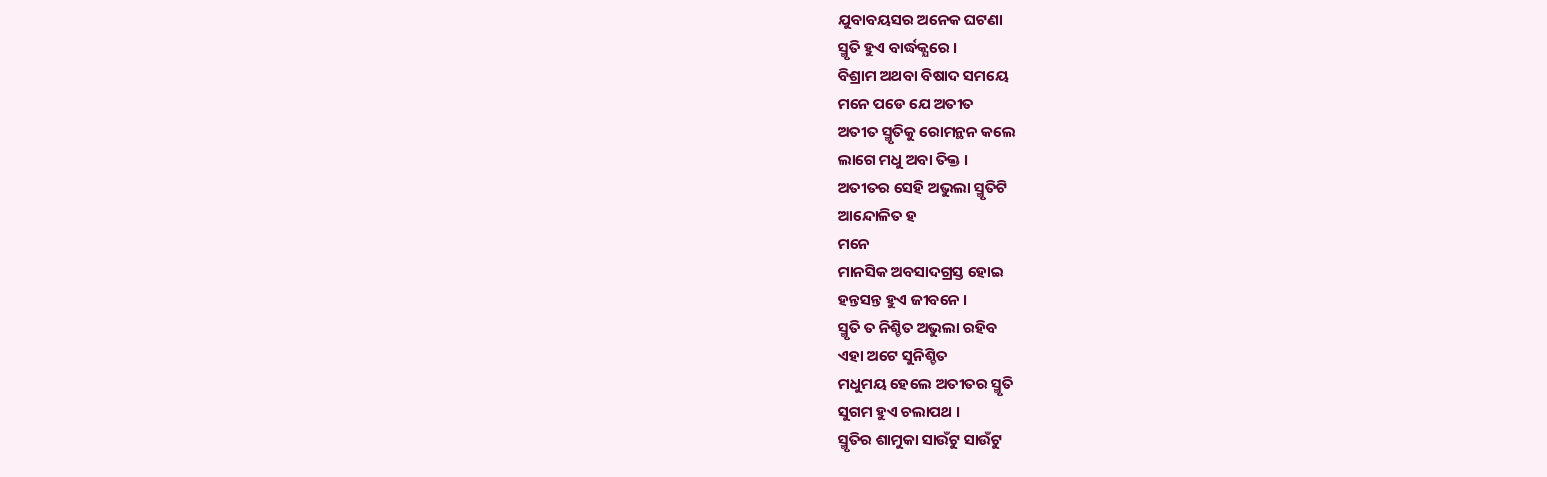ଯୁବାବୟସର ଅନେକ ଘଟଣା
ସ୍ମୃତି ହୁଏ ବାର୍ଦ୍ଧକ୍ଯରେ ।
ବିଶ୍ରାମ ଅଥବା ବିଷାଦ ସମୟେ
ମନେ ପଡେ ଯେ ଅତୀତ
ଅତୀତ ସ୍ମୃତିକୁ ରୋମନ୍ଥନ କଲେ
ଲାଗେ ମଧୁ ଅବା ତିକ୍ତ ।
ଅତୀତର ସେହି ଅଭୁଲା ସ୍ମୃତିଟି
ଆନ୍ଦୋଳିତ ହ
ମନେ
ମାନସିକ ଅବସାଦଗ୍ରସ୍ତ ହୋଇ
ହନ୍ତସନ୍ତ ହୁଏ ଜୀବନେ ।
ସ୍ମୃତି ତ ନିଶ୍ଚିତ ଅଭୁଲା ରହିବ
ଏହା ଅଟେ ସୁନିଶ୍ଚିତ
ମଧୁମୟ ହେଲେ ଅତୀତର ସ୍ମୃତି
ସୁଗମ ହୁଏ ଚଲାପଥ ।
ସ୍ମୃତିର ଶାମୁକା ସାଉଁଟୁ ସାଉଁଟୁ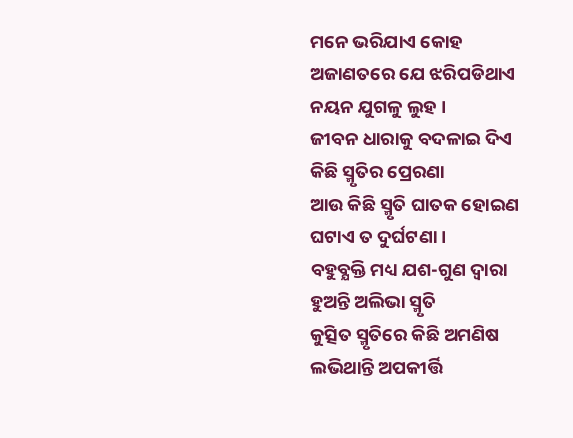ମନେ ଭରିଯାଏ କୋହ
ଅଜାଣତରେ ଯେ ଝରିପଡିଥାଏ
ନୟନ ଯୁଗଳୁ ଲୁହ ।
ଜୀବନ ଧାରାକୁ ବଦଳାଇ ଦିଏ
କିଛି ସ୍ମୃତିର ପ୍ରେରଣା
ଆଉ କିଛି ସ୍ମୃତି ଘାତକ ହୋଇଣ
ଘଟାଏ ତ ଦୁର୍ଘଟଣା ।
ବହୁବ୍ଯକ୍ତି ମଧ୍ୟ ଯଶ-ଗୁଣ ଦ୍ବାରା
ହୁଅନ୍ତି ଅଲିଭା ସ୍ମୃତି
କୁତ୍ସିତ ସ୍ମୃତିରେ କିଛି ଅମଣିଷ
ଲଭିଥାନ୍ତି ଅପକୀର୍ତ୍ତି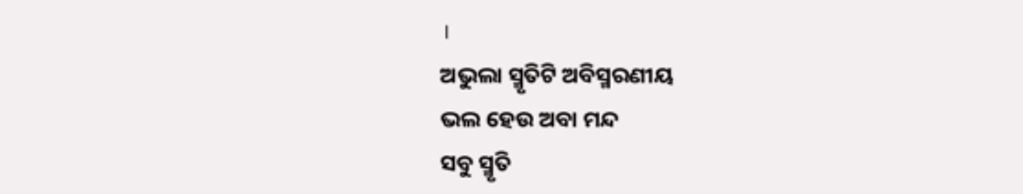।
ଅଭୁଲା ସ୍ମୃତିଟି ଅବିସ୍ମରଣୀୟ
ଭଲ ହେଉ ଅବା ମନ୍ଦ
ସବୁ ସ୍ମୃତି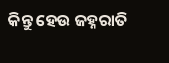କିନ୍ତୁ ହେଉ ଜହ୍ନରାତି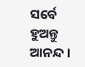ସର୍ବେ ହୁଅନ୍ତୁ ଆନନ୍ଦ ।